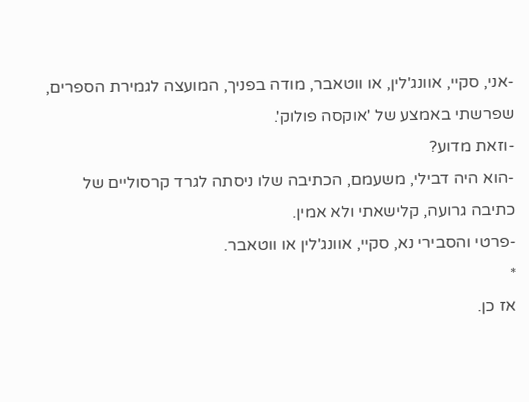-אני, סקיי, אוונג'לין, או ווטאבר, מודה בפניך, המועצה לגמירת הספרים, שפרשתי באמצע של 'אוקסה פולוק'.
-וזאת מדוע?
-הוא היה דבילי, משעמם, הכתיבה שלו ניסתה לגרד קרסוליים של כתיבה גרועה, קלישאתי ולא אמין.
-פרטי והסבירי נא, סקיי, אוונג'לין או ווטאבר.
*
אז כן.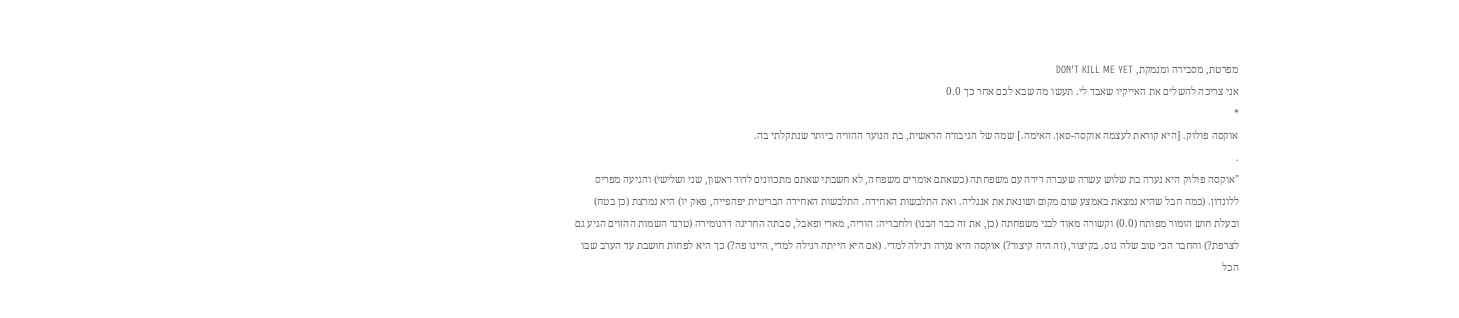מפרטת, מסבירה ומנמקת, DON'T KILL ME YET
אני צריכה להשלים את האייקיו שאבד לי. תעשו מה שבא לכם אחר כך 0.0
*
אוקסה פולוק. [היא קוראת לעצמה אוקסה-סאן. האימה.] שמה של הגיבורה הראשית, בת הנוער ההזויה ביותר שנתקלתי בה.
.
"אוקסה פולוק היא נערה בת שלוש עשרה שעברה דירה עם משפחתה (כשאתם אומרים משפחה, לא חשבתי שאתם מתכוונים לדור ראשון, שני ושלישי) והגיעה מפריס ללונדון. (כמה חבל שהיא נמצאת באמצע שום מקום ושונאת את אנגליה. ואת התלבשות האחידה. התלבשות האחידה הבריטית יפהפייה, פאק יו) היא נמרצת (כן בטח) ובעלת חוש הומור מפותח (0.0) וקשורה מאוד לבני משפחתה (כן, את זה כבר הבנו) ולחבריה: הוריה, מארי ופאבל, סבתה החריגה דרגומירה (טרנד השמות ההזוים הגיע גם לצרפת?) והחבר הכי טוב שלה גוס. בקיצור, (זה היה קיצור?) אוקסה היא נערה רגילה למדי. (אם היא הייתה רגילה למדי, היינו פה?) כך היא לפחות חושבת עד הערב שבו הכל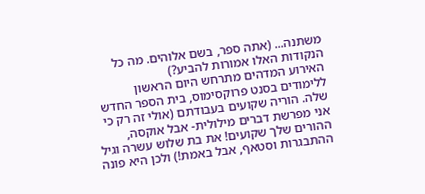משתנה... (אתה ספר, בשם אלוהים. מה כל הנקודות האלו אמורות להביע?)
האירוע המדהים מתרחש היום הראשון ללימודים בסנט פרוקסימוס, בית הספר החדש שלה. הוריה שקועים בעבודתם (אולי זה רק כי אני מפרשת דברים מילולית- אבל אוקסה, ההורים שלך שקועים! את בת שלוש עשרה וגיל ההתבגרות וסטאף, אבל באמת!) ולכן היא פונה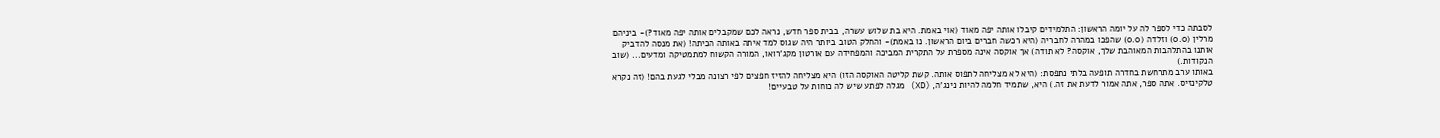לסבתה כדי לספר לה על יומה הראשון: התלמידים קיבלו אותה יפה מאוד (אוי באמת. היא בת שלוש עשרה, בבית ספר חדש, נראה לכם שמקבלים אותה יפה מאוד?)- ביניהם מרלין (0.0) וזלדה (0.0) שהפכו במהרה לחבריה (היא רכשה חברים ביום הראשון. נו באמת)- והחלק הטוב ביותר היה שגוס למד איתה באותה הכיתה! (את מנסה להדביק אותנו בהתלהבות המאוהבת שלך, אוקסה? לא תודה) אך אוקסה אינה מספרת על התקרית המביכה והמפחידה עם אורטון מקג'רואו, המורה הקשוח למתמטיקה ומדעים... (שוב הנקודות.)
באותו ערב מתרחשת בחדרה תופעה בלתי נתפסת: (היא לא מצליחה לתפוס אותה. קשת קליטה האוקסה הזו) היא מצליחה להזיז חפצים לפי רצונה מבלי לגעת בהם! (זה נקרא טלקינזיס. אתה ספר, אתה אמור לדעת את זה.) היא, שתמיד חלמה להיות נינג'ה, (XD) מגלה לפתע שיש לה כוחות על טבעיים!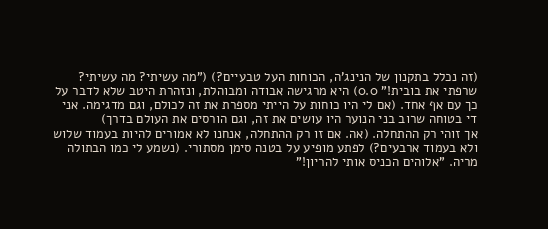(זה נכלל בתקנון של הנינג'ה, הכוחות העל טבעיים?) ("מה עשיתי? מה עשיתי? שרפתי את בובית!" 0.0) היא מרגישה אבודה ומבוהלת, ונזהרת היטב שלא לדבר על כך עם אף אחד. (אם לי היו כוחות על הייתי מספרת את זה לכולם, וגם מדגימה. אני די בטוחה שרוב בני הנוער היו עושים את זה, וגם הורסים את העולם בדרך)
אך זוהי רק ההתחלה. (אה. אם זו רק ההתחלה, אנחנו לא אמורים להיות בעמוד שלוש ולא בעמוד ארבעים?) לפתע מופיע על בטנה סימן מסתורי. (נשמע לי כמו הבתולה מריה. "אלוהים הכניס אותי להריון!"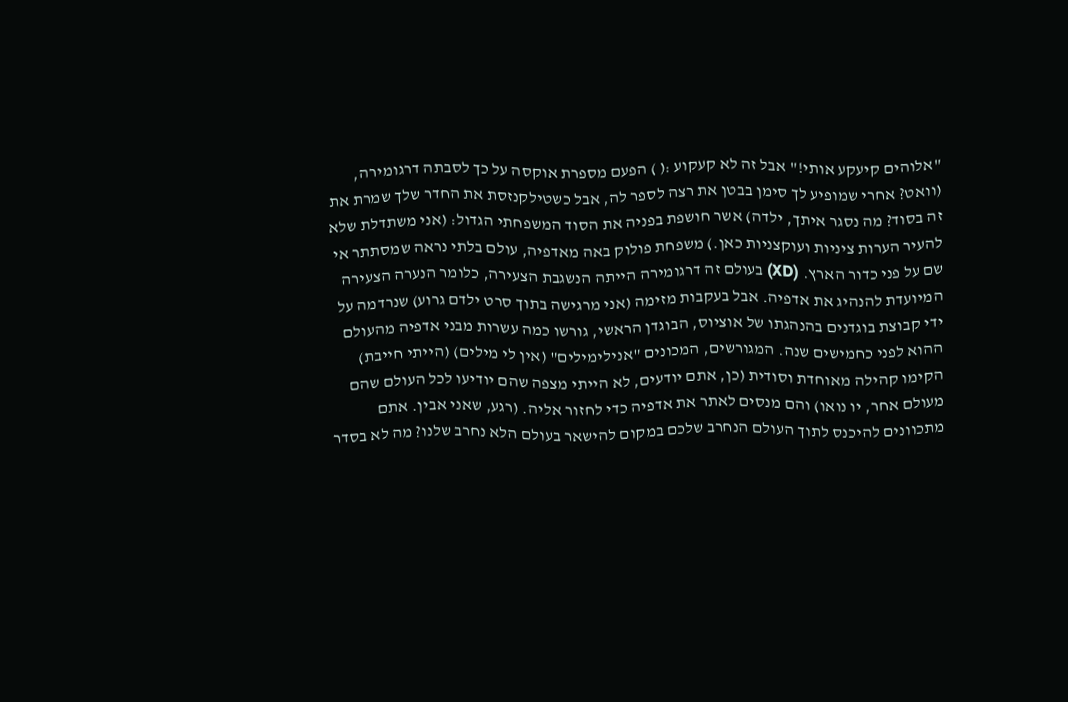"אלוהים קיעקע אותי!" אבל זה לא קעקוע :( ) הפעם מספרת אוקסה על כך לסבתה דרגומירה, (וואט? אחרי שמופיע לך סימן בבטן את רצה לספר לה, אבל כשטילקנזסת את החדר שלך שמרת את זה בסוד? מה נסגר איתך, ילדה) אשר חושפת בפניה את הסוד המשפחתי הגדול: (אני משתדלת שלא להעיר הערות ציניות ועוקצניות כאן.) משפחת פולוק באה מאדפיה, עולם בלתי נראה שמסתתר אי שם על פני כדור הארץ. (XD) בעולם זה דרגומירה הייתה הנשגבת הצעירה, כלומר הנערה הצעירה המיועדת להנהיג את אדפיה. אבל בעקבות מזימה (אני מרגישה בתוך סרט ילדם גרוע) שנרדמה על ידי קבוצת בוגדנים בהנהגתו של אוציוס, הבוגדן הראשי, גורשו כמה עשרות מבני אדפיה מהעולם ההוא לפני כחמישים שנה. המגורשים, המכונים "אנילימילים" (אין לי מילים) (הייתי חייבת) הקימו קהילה מאוחדת וסודית (כן, אתם יודעים, לא הייתי מצפה שהם יודיעו לכל העולם שהם מעולם אחר, יו נואו) והם מנסים לאתר את אדפיה כדי לחזור אליה. (רגע, שאני אבין. אתם מתכוונים להיכנס לתוך העולם הנחרב שלכם במקום להישאר בעולם הלא נחרב שלנו? מה לא בסדר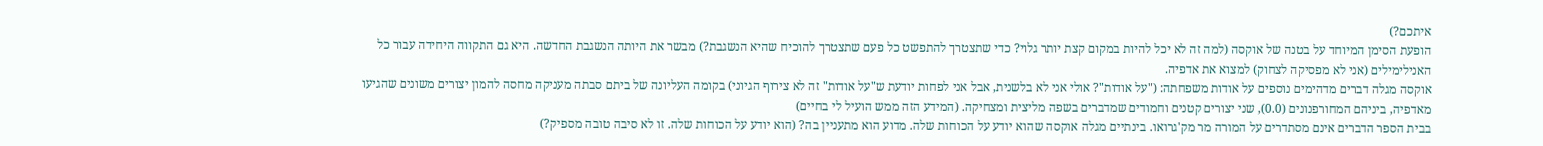איתכם?)
הופעת הסימן המיוחד על בטנה של אוקסה (למה זה לא יכל להיות במקום קצת יותר גלוי? כדי שתצטרך להתפשט כל פעם שתצטרך להוכיח שהיא הנשגבת?) מבשר את היותה הנשגבת החדשה. היא גם התקווה היחידה עבור כל האנילימילים (אני לא מפסיקה לצחוק) למצוא את אדפיה.
אוקסה מגלה דברים מדהימים נוספים על אודות משפחתה: ("על אודות"? אולי אני לא בלשנית, אבל אני לפחות יודעת ש"על אודות" זה לא צירוף הגיוני) בקומה העליונה של ביתם סבתה מעניקה מחסה להמון יצורים משונים שהגיעו מאדפיה, ביניהם המחורפנונים (0.0), שני יצורים קטנים וחמודים שמדברים בשפה מליצית ומצחיקה. (המידע הזה ממש הועיל לי בחיים)
בבית הספר הדברים אינם מסתדרים על המורה מר מק'גרואו. בינתיים מגלה אוקסה שהוא יודע על הכוחות שלה. מדוע הוא מתעניין בה? (הוא יודע על הכוחות שלה. זו לא סיבה טובה מספיק?)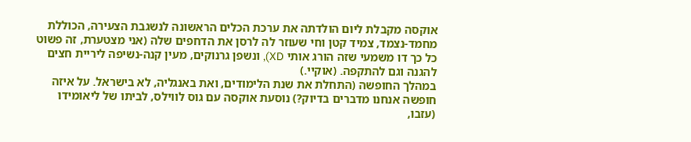אוקסה מקבלת ליום הולדתה את ערכת הכלים הראשונה לנשגבת הצעירה, הכוללת מחמד-נצמד, צמיד קטן וחי שעוזר לה לרסן את הדחפים שלה (אני מצטערת, זה פשוט כל כך דו משמעי שזה הורג אותי XD), ונשפן גרנוקים, מעין קנה-נשיפה ליריית חצים להגנה וגם להתקפה. (אוקיי.)
במהלך החופשה (התחלת את שנת הלימודים, ואת באנגליה, לא בישראל. על איזה חופשה אנחנו מדברים בדיוק?) נוסעת אוקסה עם גוס לווילס, לביתו של ליאומידו (עזבו,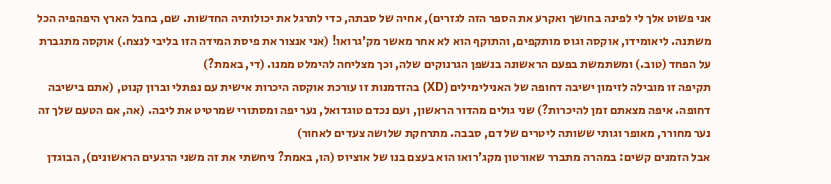אני פשוט אלך לי לפינה בחושך ואקרע את הספר הזה לגזרים), אחיה של סבתה, כדי לתרגל את יכולותיה החדשות. שם, בחבל הארץ היפהפיה הכל משתנה. ליאומידו, אוקסה וגוס מותקפים, והתוקף הוא לא אחר מאשר מק'גרואו! (אני אנצור את פיסת המידה הזו בליבי לנצח.) אוקסה מתגברת על הפחד (טוב.) ומשתמשת בפעם הראשונה בנשפן הגרנוקים שלה, וכך מצליחה להימלט ממנו. (די, באמת?)
תקיפה זו מובילה לזימון ישיבה דחופה של האנילימילים (XD) בהזדמנות זו עורכת אוקסה היכרות אישית עם נפתלי וברון קנוט, (אתם בישיבה דחופה. איפה מצאתם זמן להיכרות?) שני גולים מהדור הראשון, ועם נכדם טוגדואל, נער יפה ומסתורי שמרטיט את ליבה. (אה, אם הטעם שלך זה נער מחורר, מאופר וגותי ששותה ליטרים של דם, סבבה. מתרחקת שלושה צעדים לאחור)
אבל הזמנים קשים: במהרה מתברר שאורטון מקג'רואו הוא בעצם בנו של אוציוס (הו, באמת? ניחשתי את זה משני הרגעים הראשונים), הבוגדן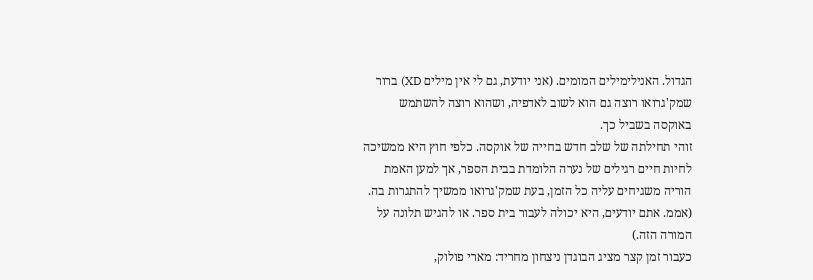הגדול. האנילימילים המומים. (אני יודעת, גם לי אין מילים XD) ברור שמק'גרואו רוצה גם הוא לשוב לאדפיה, ושהוא רוצה להשתמש באוקסה בשביל כך.
זוהי תחילתה של שלב חדש בחייה של אוקסה. כלפי חוץ היא ממשיכה לחיות חיים רגילים של נערה הלומדת בבית הספר, אך למען האמת הוריה משגיחים עליה כל הזמן, בעת שמק'גרואו ממשיך להתגרות בה. (אממ. אתם יודעים, היא יכולה לעבור בית ספר. או להגיש תלונה על המורה הזה.)
כעבור זמן קצר מציג הבוגדן ניצחון מחריד: מארי פולוק,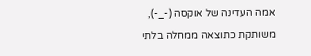אמה העדינה של אוקסה (-_-), משותקת כתוצאה ממחלה בלתי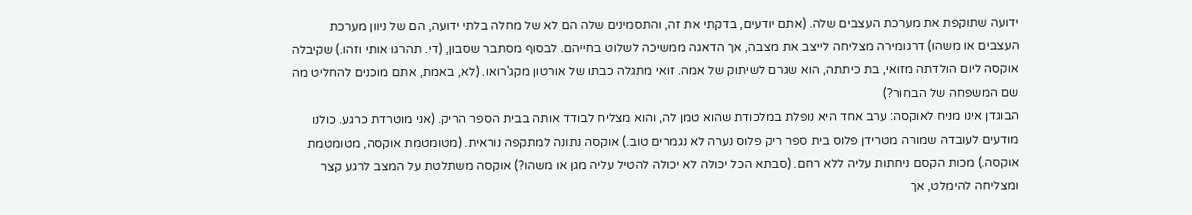ידועה שתוקפת את מערכת העצבים שלה. (אתם יודעים, בדקתי את זה, והתסמינים שלה הם לא של מחלה בלתי ידועה, הם של ניוון מערכת העצבים או משהו) דרגומירה מצליחה לייצב את מצבה, אך הדאגה ממשיכה לשלוט בחייהם. לבסוף מסתבר שסבון, (די. תהרגו אותי וזהו.) שקיבלה אוקסה ליום הולדתה מזואי, בת כיתתה, הוא שגרם לשיתוק של אמה. זואי מתגלה כבתו של אורטון מקג'רואו. (לא, באמת, אתם מוכנים להחליט מה שם המשפחה של הבחור?)
הבוגדן אינו מניח לאוקסה: ערב אחד היא נופלת במלכודת שהוא טמן לה, והוא מצליח לבודד אותה בבית הספר הריק. (אני מוטרדת כרגע. כולנו מודעים לעובדה שמורה מטרידן פלוס בית ספר ריק פלוס נערה לא נגמרים טוב.) אוקסה נתונה למתקפה נוראית. (מטומטמת אוקסה, מטומטמת אוקסה.) מכות הקסם ניחתות עליה ללא רחם. (סבתא הכל יכולה לא יכולה להטיל עליה מגן או משהו?) אוקסה משתלטת על המצב לרגע קצר ומצליחה להימלט, אך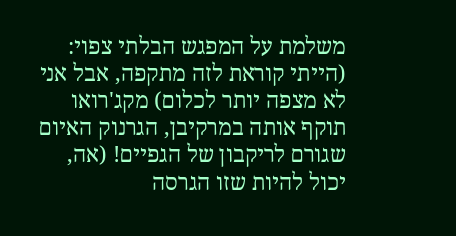משלמת על המפגש הבלתי צפוי: (הייתי קוראת לזה מתקפה, אבל אני לא מצפה יותר לכלום) מקג'רואו תוקף אותה במרקיבן, הגרנוק האיום שגורם לריקבון של הגפיים! (אה, יכול להיות שזו הגרסה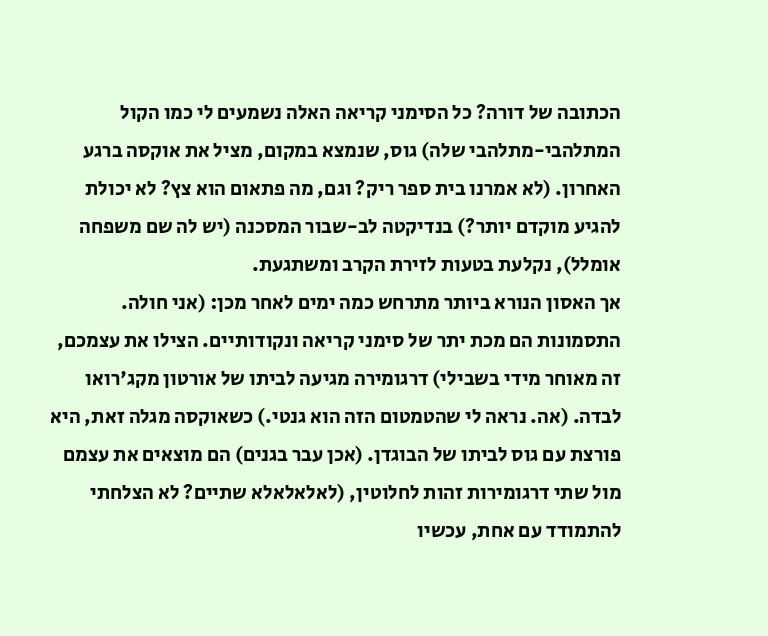הכתובה של דורה? כל הסימני קריאה האלה נשמעים לי כמו הקול המתלהבי-מתלהבי שלה) גוס, שנמצא במקום, מציל את אוקסה ברגע האחרון. (לא אמרנו בית ספר ריק? וגם, מה פתאום הוא צץ? לא יכולת להגיע מוקדם יותר?) בנדיקטה לב-שבור המסכנה (יש לה שם משפחה אומלל), נקלעת בטעות לזירת הקרב ומשתגעת.
אך האסון הנורא ביותר מתרחש כמה ימים לאחר מכן: (אני חולה. התסמונות הם מכת יתר של סימני קריאה ונקודותיים. הצילו את עצמכם, זה מאוחר מידי בשבילי) דרגומירה מגיעה לביתו של אורטון מקג'רואו לבדה. (אה. נראה לי שהטמטום הזה הוא גנטי.) כשאוקסה מגלה זאת, היא פורצת עם גוס לביתו של הבוגדן. (אכן עבר בגנים) הם מוצאים את עצמם מול שתי דרגומירות זהות לחלוטין, (לאלאלאלא שתיים? לא הצלחתי להתמודד עם אחת, עכשיו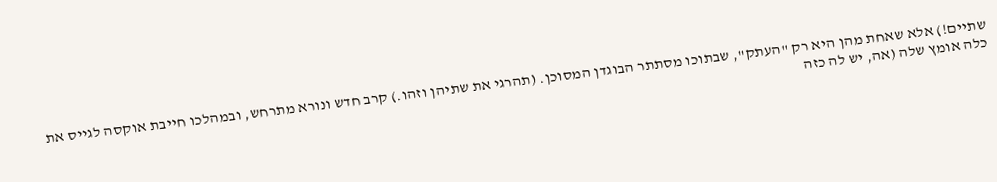שתיים!) אלא שאחת מהן היא רק "העתק", שבתוכו מסתתר הבוגדן המסוכן. (תהרגי את שתיהן וזהו.) קרב חדש ונורא מתרחש, ובמהלכו חייבת אוקסה לגייס את כלה אומץ שלה (אה, יש לה כזה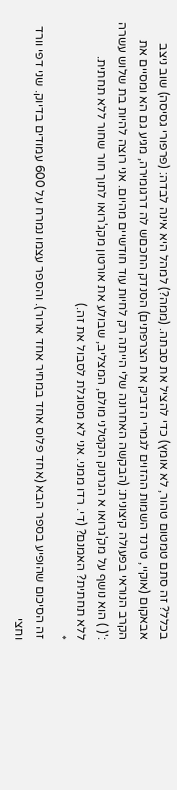בכלל? זה סתם טמטום טהור, לא אומץ) כדי להציל את סבתה. (ממה?) למהל היא אינה לבדה: (פרפורי גסיסה) שוב ניצב אבאקום (אוקיי, טרנד השמות ההזוים לגמרי הדביק את הצרפתים) הסנדק החכםש לה דרגומירה, מגיע גם הא ומסיים את הקרב הנוראי בפעולה קיצונית: (הבקשה האחרונה שלי הייתה רק לחיות עוד חודשיים מהיום. אני רוצה להיות בת שלוש עשרה :'( ) הוא נושף על מק'גרואו א הגרנוק הקטלני מולם, המצליב, שבולע את אורטון מקג'רואו לתוך חור שחור ללא תחתית.
ללא תחתית? האמנם? (די. רדו ממני. אני לא מסוגלת לסבול את זה.)
*
זה הסיכום שהופיע בספר הבא (אחד פלוס אחד במחיר אחד ארור). והספר עצמו נמרח על 600 עמודים בדיוק. שני דפי וורד וחצי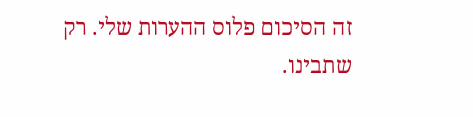זה הסיכום פלוס ההערות שלי. רק שתבינו.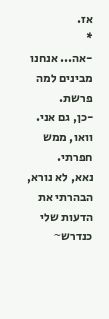אז.
*
-אה... אנחנו מבינים למה פרשת.
-כן, גם אני.
וואו, ממש חפרתי.
נאא, לא נורא, הבהרתי את הדעות שלי כנדרש~